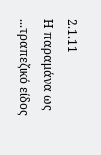2.1.11
Η παραμάνα ως ...τραπεζικό είδος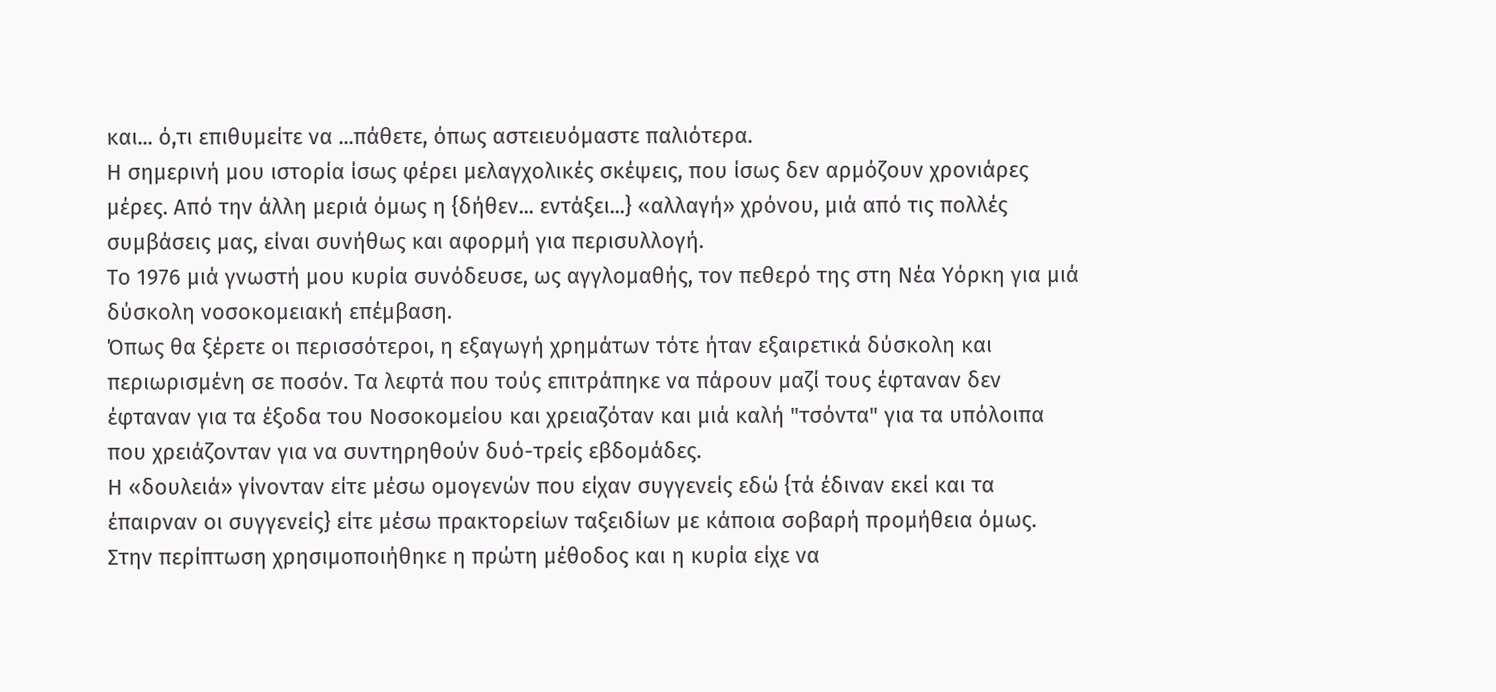και... ό,τι επιθυμείτε να ...πάθετε, όπως αστειευόμαστε παλιότερα.
Η σημερινή μου ιστορία ίσως φέρει μελαγχολικές σκέψεις, που ίσως δεν αρμόζουν χρονιάρες μέρες. Από την άλλη μεριά όμως η {δήθεν... εντάξει...} «αλλαγή» χρόνου, μιά από τις πολλές συμβάσεις μας, είναι συνήθως και αφορμή για περισυλλογή.
Το 1976 μιά γνωστή μου κυρία συνόδευσε, ως αγγλομαθής, τον πεθερό της στη Νέα Υόρκη για μιά δύσκολη νοσοκομειακή επέμβαση.
Όπως θα ξέρετε οι περισσότεροι, η εξαγωγή χρημάτων τότε ήταν εξαιρετικά δύσκολη και περιωρισμένη σε ποσόν. Τα λεφτά που τούς επιτράπηκε να πάρουν μαζί τους έφταναν δεν έφταναν για τα έξοδα του Νοσοκομείου και χρειαζόταν και μιά καλή "τσόντα" για τα υπόλοιπα που χρειάζονταν για να συντηρηθούν δυό-τρείς εβδομάδες.
Η «δουλειά» γίνονταν είτε μέσω ομογενών που είχαν συγγενείς εδώ {τά έδιναν εκεί και τα έπαιρναν οι συγγενείς} είτε μέσω πρακτορείων ταξειδίων με κάποια σοβαρή προμήθεια όμως.
Στην περίπτωση χρησιμοποιήθηκε η πρώτη μέθοδος και η κυρία είχε να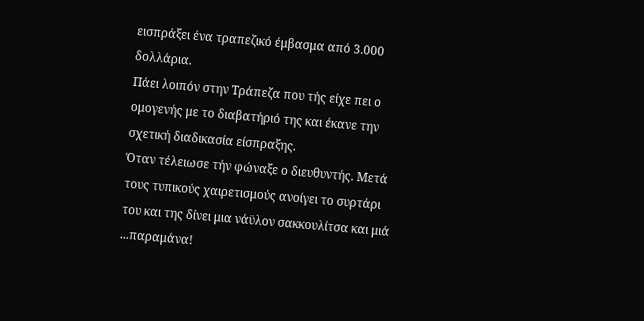εισπράξει ένα τραπεζικό έμβασμα από 3.000 δολλάρια.
Πάει λοιπόν στην Τράπεζα που τής είχε πει ο ομογενής με το διαβατήριό της και έκανε την σχετική διαδικασία είσπραξης.
Όταν τέλειωσε τήν φώναξε ο διευθυντής. Μετά τους τυπικούς χαιρετισμούς ανοίγει το συρτάρι του και της δίνει μια νάϋλον σακκουλίτσα και μιά ...παραμάνα!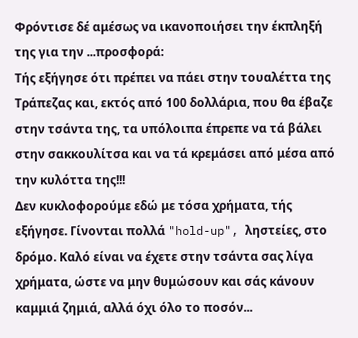Φρόντισε δέ αμέσως να ικανοποιήσει την έκπληξή της για την ...προσφορά:
Τής εξήγησε ότι πρέπει να πάει στην τουαλέττα της Τράπεζας και, εκτός από 100 δολλάρια, που θα έβαζε στην τσάντα της, τα υπόλοιπα έπρεπε να τά βάλει στην σακκουλίτσα και να τά κρεμάσει από μέσα από την κυλόττα της!!!
Δεν κυκλοφορούμε εδώ με τόσα χρήματα, τής εξήγησε. Γίνονται πολλά "hold-up", ληστείες, στο δρόμο. Καλό είναι να έχετε στην τσάντα σας λίγα χρήματα, ώστε να μην θυμώσουν και σάς κάνουν καμμιά ζημιά, αλλά όχι όλο το ποσόν...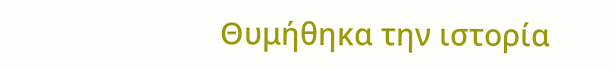Θυμήθηκα την ιστορία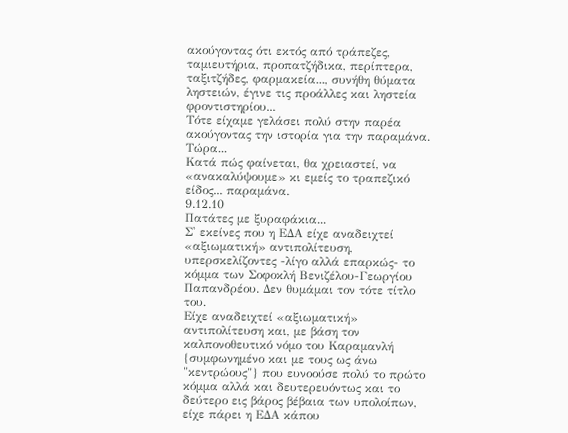ακούγοντας ότι εκτός από τράπεζες, ταμιευτήρια, προπατζήδικα, περίπτερα, ταξιτζήδες, φαρμακεία..., συνήθη θύματα ληστειών, έγινε τις προάλλες και ληστεία φροντιστηρίου...
Τότε είχαμε γελάσει πολύ στην παρέα ακούγοντας την ιστορία για την παραμάνα. Τώρα...
Κατά πώς φαίνεται, θα χρειαστεί, να «ανακαλύψουμε» κι εμείς το τραπεζικό είδος... παραμάνα.
9.12.10
Πατάτες με ξυραφάκια...
Σ' εκείνες που η ΕΔΑ είχε αναδειχτεί «αξιωματική» αντιπολίτευση, υπερσκελίζοντες -λίγο αλλά επαρκώς- το κόμμα των Σοφοκλή Βενιζέλου-Γεωργίου Παπανδρέου. Δεν θυμάμαι τον τότε τίτλο του.
Είχε αναδειχτεί «αξιωματική» αντιπολίτευση και, με βάση τον καλπονοθευτικό νόμο του Καραμανλή {συμφωνημένο και με τους ως άνω "κεντρώους"} που ευνοούσε πολύ το πρώτο κόμμα αλλά και δευτερευόντως και το δεύτερο εις βάρος βέβαια των υπολοίπων, είχε πάρει η ΕΔΑ κάπου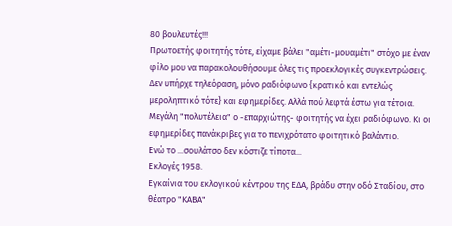80 βουλευτές!!!
Πρωτοετής φοιτητής τότε, είχαμε βάλει "αμέτι-μουαμέτι" στόχο με έναν φίλο μου να παρακολουθήσουμε όλες τις προεκλογικές συγκεντρώσεις.
Δεν υπήρχε τηλεόραση, μόνο ραδιόφωνο {κρατικό και εντελώς μεροληπτικό τότε} και εφημερίδες. Αλλά πού λεφτά έστω για τέτοια. Μεγάλη "πολυτέλεια" ο -επαρχιώτης- φοιτητής να έχει ραδιόφωνο. Κι οι εφημερίδες πανάκριβες για το πενιχρότατο φοιτητικό βαλάντιο.
Ενώ το ...σουλάτσο δεν κόστιζε τίποτα...
Εκλογές 1958.
Εγκαίνια του εκλογικού κέντρου της ΕΔΑ, βράδυ στην οδό Σταδίου, στο θέατρο "ΚΑΒΑ"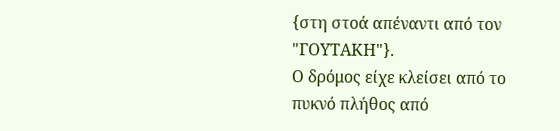{στη στοά απέναντι από τον "ΓΟΥΤΑΚΗ"}.
Ο δρόμος είχε κλείσει από το πυκνό πλήθος από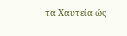τα Χαυτεία ώς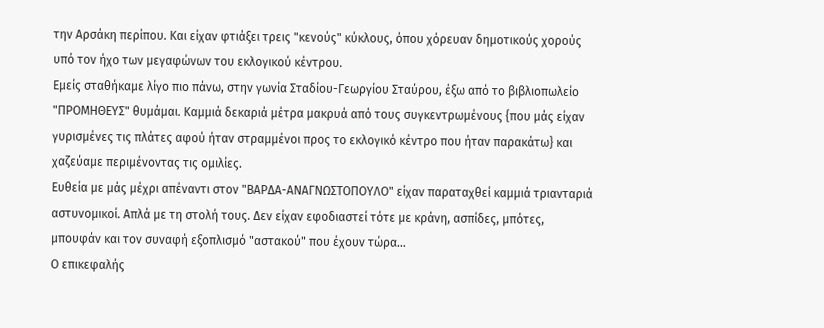την Αρσάκη περίπου. Και είχαν φτιάξει τρεις "κενούς" κύκλους, όπου χόρευαν δημοτικούς χορούς υπό τον ήχο των μεγαφώνων του εκλογικού κέντρου.
Εμείς σταθήκαμε λίγο πιο πάνω, στην γωνία Σταδίου-Γεωργίου Σταύρου, έξω από το βιβλιοπωλείο "ΠΡΟΜΗΘΕΥΣ" θυμάμαι. Καμμιά δεκαριά μέτρα μακρυά από τους συγκεντρωμένους {που μάς είχαν γυρισμένες τις πλάτες αφού ήταν στραμμένοι προς το εκλογικό κέντρο που ήταν παρακάτω} και χαζεύαμε περιμένοντας τις ομιλίες.
Ευθεία με μάς μέχρι απέναντι στον "ΒΑΡΔΑ-ΑΝΑΓΝΩΣΤΟΠΟΥΛΟ" είχαν παραταχθεί καμμιά τριανταριά αστυνομικοί. Απλά με τη στολή τους. Δεν είχαν εφοδιαστεί τότε με κράνη, ασπίδες, μπότες, μπουφάν και τον συναφή εξοπλισμό "αστακού" που έχουν τώρα...
Ο επικεφαλής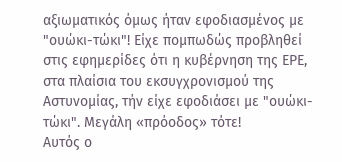αξιωματικός όμως ήταν εφοδιασμένος με "ουώκι-τώκι"! Είχε πομπωδώς προβληθεί στις εφημερίδες ότι η κυβέρνηση της ΕΡΕ, στα πλαίσια του εκσυγχρονισμού της Αστυνομίας, τήν είχε εφοδιάσει με "ουώκι-τώκι". Μεγάλη «πρόοδος» τότε!
Αυτός ο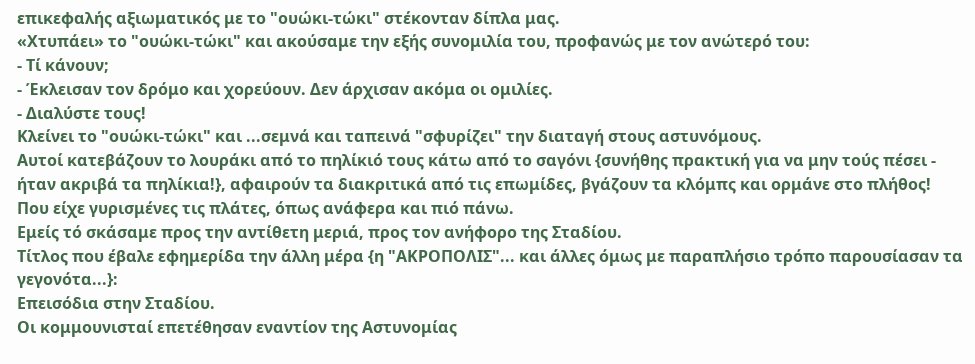επικεφαλής αξιωματικός με το "ουώκι-τώκι" στέκονταν δίπλα μας.
«Χτυπάει» το "ουώκι-τώκι" και ακούσαμε την εξής συνομιλία του, προφανώς με τον ανώτερό του:
- Τί κάνουν;
- Έκλεισαν τον δρόμο και χορεύουν. Δεν άρχισαν ακόμα οι ομιλίες.
- Διαλύστε τους!
Κλείνει το "ουώκι-τώκι" και ...σεμνά και ταπεινά "σφυρίζει" την διαταγή στους αστυνόμους.
Αυτοί κατεβάζουν το λουράκι από το πηλίκιό τους κάτω από το σαγόνι {συνήθης πρακτική για να μην τούς πέσει - ήταν ακριβά τα πηλίκια!}, αφαιρούν τα διακριτικά από τις επωμίδες, βγάζουν τα κλόμπς και ορμάνε στο πλήθος!
Που είχε γυρισμένες τις πλάτες, όπως ανάφερα και πιό πάνω.
Εμείς τό σκάσαμε προς την αντίθετη μεριά, προς τον ανήφορο της Σταδίου.
Τίτλος που έβαλε εφημερίδα την άλλη μέρα {η "ΑΚΡΟΠΟΛΙΣ"... και άλλες όμως με παραπλήσιο τρόπο παρουσίασαν τα γεγονότα...}:
Επεισόδια στην Σταδίου.
Οι κομμουνισταί επετέθησαν εναντίον της Αστυνομίας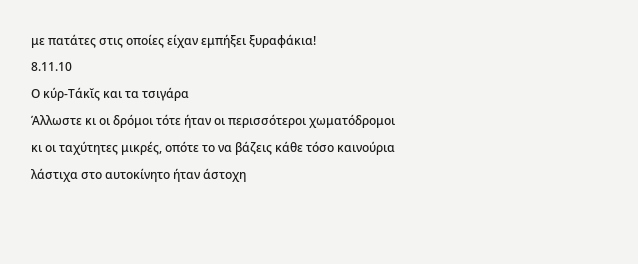με πατάτες στις οποίες είχαν εμπήξει ξυραφάκια!
8.11.10
Ο κύρ-Τάκῐς και τα τσιγάρα
Άλλωστε κι οι δρόμοι τότε ήταν οι περισσότεροι χωματόδρομοι κι οι ταχύτητες μικρές, οπότε το να βάζεις κάθε τόσο καινούρια λάστιχα στο αυτοκίνητο ήταν άστοχη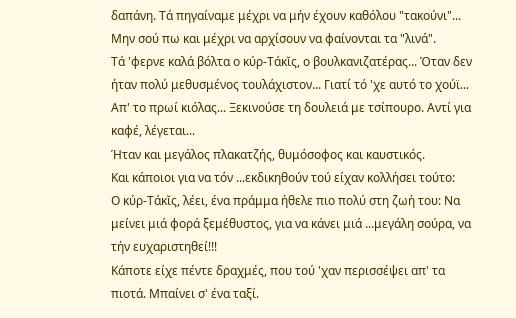δαπάνη. Τά πηγαίναμε μέχρι να μήν έχουν καθόλου "τακούνι"... Μην σού πω και μέχρι να αρχίσουν να φαίνονται τα "λινά".
Τά 'φερνε καλά βόλτα ο κύρ-Τάκῐς, ο βουλκανιζατέρας... Όταν δεν ήταν πολύ μεθυσμένος τουλάχιστον... Γιατί τό 'χε αυτό το χούϊ... Απ' το πρωί κιόλας... Ξεκινούσε τη δουλειά με τσίπουρο. Αντί για καφέ, λέγεται...
Ήταν και μεγάλος πλακατζής, θυμόσοφος και καυστικός.
Και κάποιοι για να τόν ...εκδικηθούν τού είχαν κολλήσει τούτο:
Ο κύρ-Τάκῐς, λέει, ένα πράμμα ήθελε πιο πολύ στη ζωή του: Να μείνει μιά φορά ξεμέθυστος, για να κάνει μιά ...μεγάλη σούρα, να τήν ευχαριστηθεί!!!
Κάποτε είχε πέντε δραχμές, που τού 'χαν περισσέψει απ' τα πιοτά. Μπαίνει σ' ένα ταξί.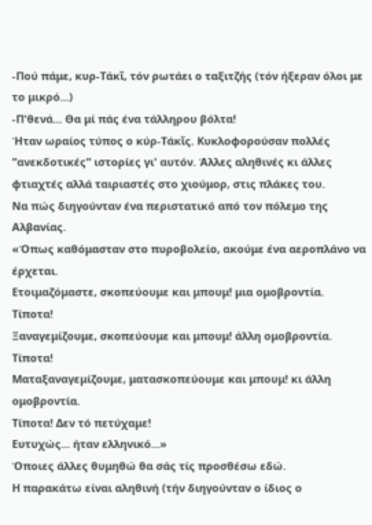-Πού πάμε, κυρ-Τάκῐ, τόν ρωτάει ο ταξιτζής (τόν ήξεραν όλοι με το μικρό...)
-Π'θενά... Θα μί πάς ένα τάλληρου βόλτα!
Ήταν ωραίος τύπος ο κύρ-Τάκῐς. Κυκλοφορούσαν πολλές "ανεκδοτικές" ιστορίες γι' αυτόν. Άλλες αληθινές κι άλλες φτιαχτές αλλά ταιριαστές στο χιούμορ, στις πλάκες του.
Να πώς διηγούνταν ένα περιστατικό από τον πόλεμο της Αλβανίας.
«Όπως καθόμασταν στο πυροβολείο, ακούμε ένα αεροπλάνο να έρχεται.
Ετοιμαζόμαστε, σκοπεύουμε και μπουμ! μια ομοβροντία.
Τίποτα!
Ξαναγεμίζουμε, σκοπεύουμε και μπουμ! άλλη ομοβροντία.
Τίποτα!
Ματαξαναγεμίζουμε, ματασκοπεύουμε και μπουμ! κι άλλη ομοβροντία.
Τίποτα! Δεν τό πετύχαμε!
Ευτυχώς... ήταν ελληνικό...»
Όποιες άλλες θυμηθώ θα σάς τίς προσθέσω εδώ.
Η παρακάτω είναι αληθινή (τήν διηγούνταν ο ίδιος ο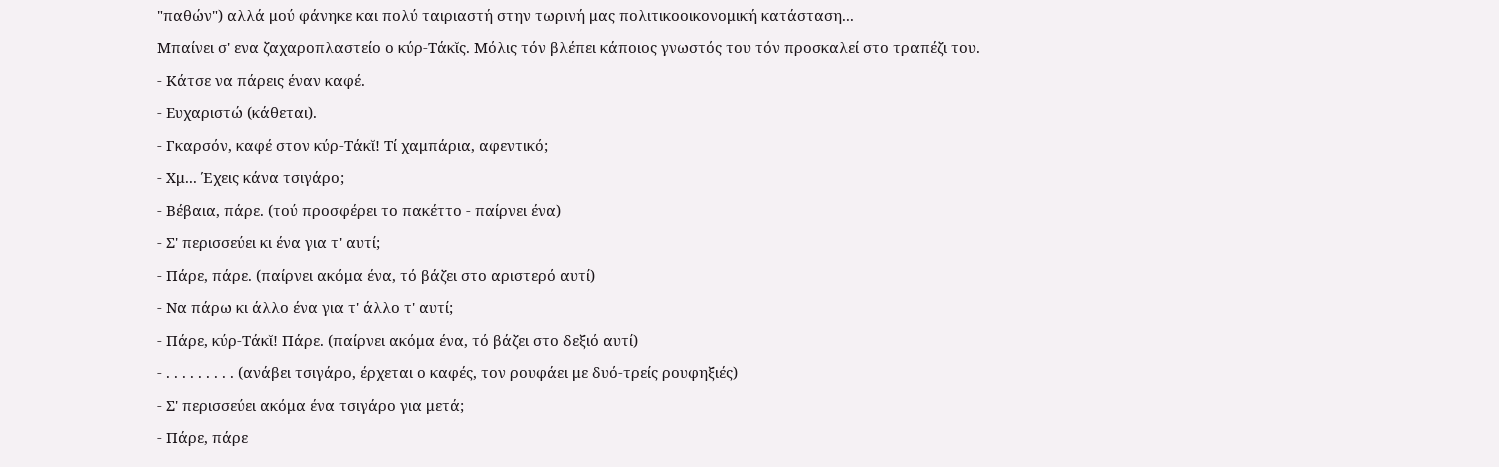"παθών") αλλά μού φάνηκε και πολύ ταιριαστή στην τωρινή μας πολιτικοοικονομική κατάσταση...
Μπαίνει σ' ενα ζαχαροπλαστείο ο κύρ-Τάκῐς. Μόλις τόν βλέπει κάποιος γνωστός του τόν προσκαλεί στο τραπέζι του.
- Κάτσε να πάρεις έναν καφέ.
- Ευχαριστώ (κάθεται).
- Γκαρσόν, καφέ στον κύρ-Τάκῐ! Τί χαμπάρια, αφεντικό;
- Χμ... Έχεις κάνα τσιγάρο;
- Βέβαια, πάρε. (τού προσφέρει το πακέττο - παίρνει ένα)
- Σ' περισσεύει κι ένα για τ' αυτί;
- Πάρε, πάρε. (παίρνει ακόμα ένα, τό βάζει στο αριστερό αυτί)
- Να πάρω κι άλλο ένα για τ' άλλο τ' αυτί;
- Πάρε, κύρ-Τάκῐ! Πάρε. (παίρνει ακόμα ένα, τό βάζει στο δεξιό αυτί)
- . . . . . . . . . (ανάβει τσιγάρο, έρχεται ο καφές, τον ρουφάει με δυό-τρείς ρουφηξιές)
- Σ' περισσεύει ακόμα ένα τσιγάρο για μετά;
- Πάρε, πάρε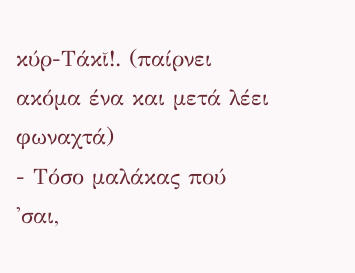κύρ-Τάκῐ!. (παίρνει ακόμα ένα και μετά λέει φωναχτά)
- Τόσο μαλάκας πού 'σαι,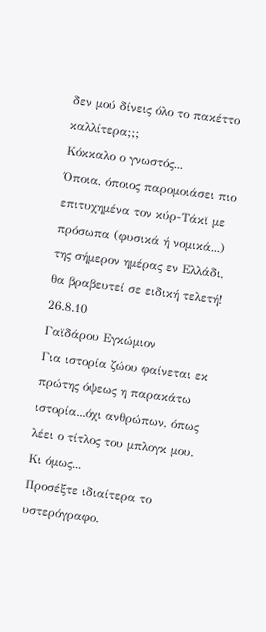δεν μού δίνεις όλο το πακέττο καλλίτερα;;;
Κόκκαλο ο γνωστός...
Όποια, όποιος παρομοιάσει πιο επιτυχημένα τον κύρ-Τάκῐ με πρόσωπα (φυσικά ή νομικά...) της σήμερον ημέρας εν Ελλάδι, θα βραβευτεί σε ειδική τελετή!
26.8.10
Γαϊδάρου Εγκώμιον
Για ιστορία ζώου φαίνεται εκ πρώτης όψεως η παρακάτω ιστορία...όχι ανθρώπων, όπως λέει ο τίτλος του μπλογκ μου.
Κι όμως...
Προσέξτε ιδιαίτερα το υστερόγραφο.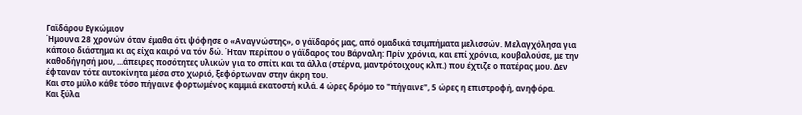Γαϊδάρου Εγκώμιον
Ήμουνα 28 χρονών όταν έμαθα ότι ψόφησε ο «Αναγνώστης», ο γάϊδαρός μας, από ομαδικά τσιμπήματα μελισσών. Μελαγχόλησα για κάποιο διάστημα κι ας είχα καιρό να τόν δώ. Ήταν περίπου ο γάϊδαρος του Βάρναλη: Πρίν χρόνια, και επί χρόνια, κουβαλούσε, με την καθοδήγησή μου, ...άπειρες ποσότητες υλικών για το σπίτι και τα άλλα (στέρνα, μαντρότοιχους κλπ.) που έχτιζε ο πατέρας μου. Δεν έφταναν τότε αυτοκίνητα μέσα στο χωριό, ξεφόρτωναν στην άκρη του.
Και στο μύλο κάθε τόσο πήγαινε φορτωμένος καμμιά εκατοστή κιλά. 4 ώρες δρόμο το "πήγαινε", 5 ώρες η επιστροφή, ανηφόρα.
Και ξύλα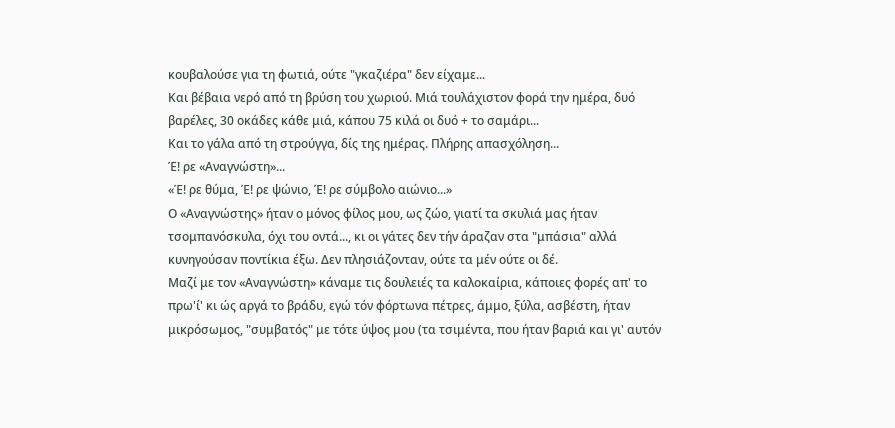κουβαλούσε για τη φωτιά, ούτε "γκαζιέρα" δεν είχαμε...
Και βέβαια νερό από τη βρύση του χωριού. Μιά τουλάχιστον φορά την ημέρα, δυό βαρέλες, 30 οκάδες κάθε μιά, κάπου 75 κιλά οι δυό + το σαμάρι...
Και το γάλα από τη στρούγγα, δίς της ημέρας. Πλήρης απασχόληση...
Έ! ρε «Αναγνώστη»...
«Έ! ρε θύμα, Έ! ρε ψώνιο, Έ! ρε σύμβολο αιώνιο...»
Ο «Αναγνώστης» ήταν ο μόνος φίλος μου, ως ζώο, γιατί τα σκυλιά μας ήταν τσομπανόσκυλα, όχι του οντά..., κι οι γάτες δεν τήν άραζαν στα "μπάσια" αλλά κυνηγούσαν ποντίκια έξω. Δεν πλησιάζονταν, ούτε τα μέν ούτε οι δέ.
Μαζί με τον «Αναγνώστη» κάναμε τις δουλειές τα καλοκαίρια, κάποιες φορές απ' το πρω'ί' κι ώς αργά το βράδυ, εγώ τόν φόρτωνα πέτρες, άμμο, ξύλα, ασβέστη, ήταν μικρόσωμος, "συμβατός" με τότε ύψος μου (τα τσιμέντα, που ήταν βαριά και γι' αυτόν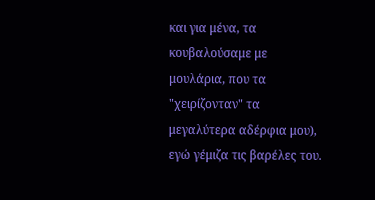και για μένα, τα κουβαλούσαμε με μουλάρια, που τα "χειρίζονταν" τα μεγαλύτερα αδέρφια μου), εγώ γέμιζα τις βαρέλες του.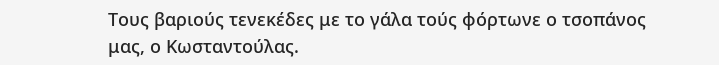Τους βαριούς τενεκέδες με το γάλα τούς φόρτωνε ο τσοπάνος μας, ο Κωσταντούλας.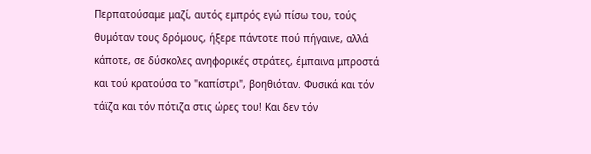Περπατούσαμε μαζί, αυτός εμπρός εγώ πίσω του, τούς θυμόταν τους δρόμους, ήξερε πάντοτε πού πήγαινε, αλλά κάποτε, σε δύσκολες ανηφορικές στράτες, έμπαινα μπροστά και τού κρατούσα το "καπίστρι", βοηθιόταν. Φυσικά και τόν τάϊζα και τόν πότιζα στις ώρες του! Και δεν τόν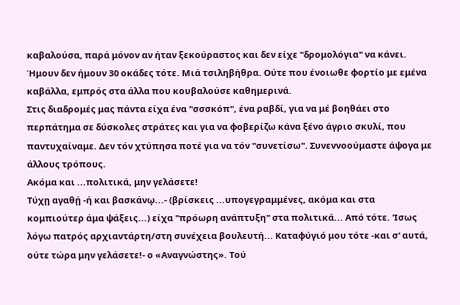καβαλούσα, παρά μόνον αν ήταν ξεκούραστος και δεν είχε "δρομολόγια" να κάνει. Ήμουν δεν ήμουν 30 οκάδες τότε. Μιά τσιληβήθρα. Ούτε που ένοιωθε φορτίο με εμένα καβάλλα, εμπρός στα άλλα που κουβαλούσε καθημερινά.
Στις διαδρομές μας πάντα είχα ένα "σσσκόπ", ένα ραβδί, για να μέ βοηθάει στο περπάτημα σε δύσκολες στράτες και για να φοβερίζω κάνα ξένο άγριο σκυλί, που παντυχαίναμε. Δεν τόν χτύπησα ποτέ για να τόν "συνετίσω". Συνεννοούμαστε άψογα με άλλους τρόπους.
Ακόμα και ...πολιτικά, μην γελάσετε!
Τύχῃ αγαθῄ -ή και βασκάνῳ...- (βρίσκεις ...υπογεγραμμένες, ακόμα και στα κομπιούτερ άμα ψάξεις...) είχα "πρόωρη ανάπτυξη" στα πολιτικά... Από τότε. 'Ισως λόγω πατρός αρχιαντάρτη/στη συνέχεια βουλευτή... Καταφύγιό μου τότε -και σ' αυτά, ούτε τώρα μην γελάσετε!- ο «Αναγνώστης». Τού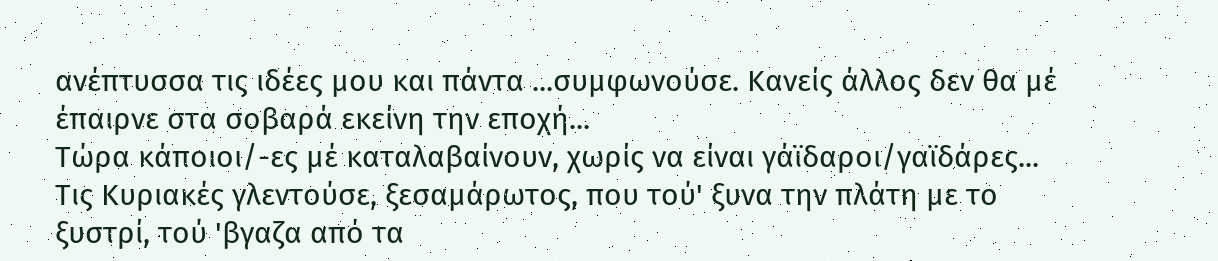ανέπτυσσα τις ιδέες μου και πάντα ...συμφωνούσε. Κανείς άλλος δεν θα μέ έπαιρνε στα σοβαρά εκείνη την εποχή...
Τώρα κάποιοι/-ες μέ καταλαβαίνουν, χωρίς να είναι γάϊδαροι/γαϊδάρες...
Τις Κυριακές γλεντούσε, ξεσαμάρωτος, που τού' ξυνα την πλάτη με το ξυστρί, τού 'βγαζα από τα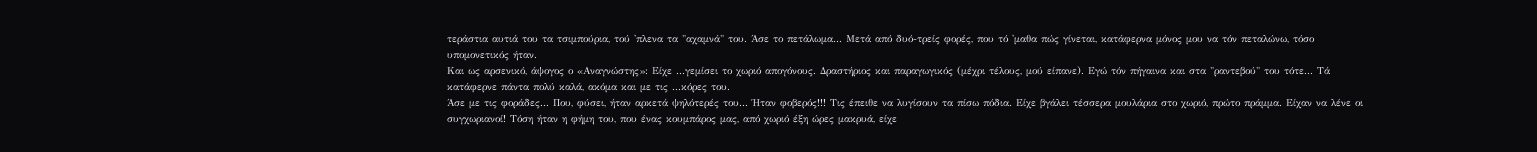τεράστια αυτιά του τα τσιμπούρια, τού 'πλενα τα "αχαμνά" του. Άσε το πετάλωμα... Μετά από δυό-τρείς φορές, που τό 'μαθα πώς γίνεται, κατάφερνα μόνος μου να τόν πεταλώνω, τόσο υπομονετικός ήταν.
Και ως αρσενικό, άψογος ο «Αναγνώστης»: Είχε ...γεμίσει το χωριό απογόνους. Δραστήριος και παραγωγικός (μέχρι τέλους, μού είπανε). Εγώ τόν πήγαινα και στα "ραντεβού" του τότε... Τά κατάφερνε πάντα πολύ καλά, ακόμα και με τις ...κόρες του.
Άσε με τις φοράδες... Που, φύσει, ήταν αρκετά ψηλότερές του... Ήταν φοβερός!!! Τις έπειθε να λυγίσουν τα πίσω πόδια. Είχε βγάλει τέσσερα μουλάρια στο χωριό, πρώτο πράμμα. Είχαν να λένε οι συγχωριανοί! Τόση ήταν η φήμη του, που ένας κουμπάρος μας, από χωριό έξη ώρες μακρυά, είχε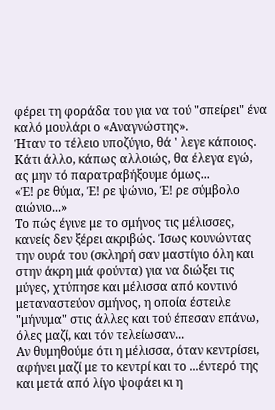φέρει τη φοράδα του για να τού "σπείρει" ένα καλό μουλάρι ο «Αναγνώστης».
Ήταν το τέλειο υποζύγιο, θά ' λεγε κάποιος.
Κάτι άλλο, κάπως αλλοιώς, θα έλεγα εγώ, ας μην τό παρατραβήξουμε όμως...
«Έ! ρε θύμα, Έ! ρε ψώνιο, Έ! ρε σύμβολο αιώνιο...»
Το πώς έγινε με το σμήνος τις μέλισσες, κανείς δεν ξέρει ακριβώς. Ίσως κουνώντας την ουρά του (σκληρή σαν μαστίγιο όλη και στην άκρη μιά φούντα) για να διώξει τις μύγες, χτύπησε και μέλισσα από κοντινό μεταναστεύον σμήνος, η οποία έστειλε "μήνυμα" στις άλλες και τού έπεσαν επάνω, όλες μαζί, και τόν τελείωσαν...
Αν θυμηθούμε ότι η μέλισσα, όταν κεντρίσει, αφήνει μαζί με το κεντρί και το ...έντερό της και μετά από λίγο ψοφάει κι η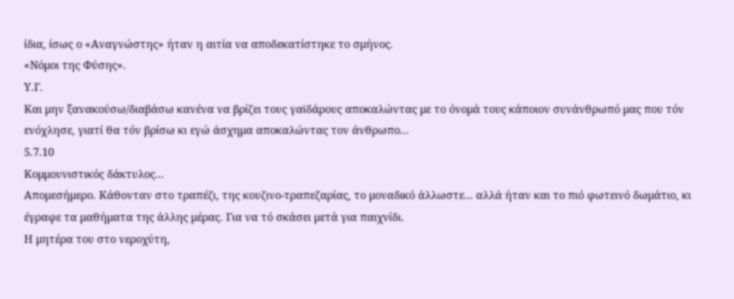ίδια, ίσως ο «Αναγνώστης» ήταν η αιτία να αποδεκατίστηκε το σμήνος.
«Νόμοι της Φύσης».
Υ.Γ.
Και μην ξανακούσω/διαβάσω κανένα να βρίζει τους γαϊδάρους αποκαλώντας με το όνομά τους κάποιον συνάνθρωπό μας που τόν ενόχλησε, γιατί θα τόν βρίσω κι εγώ άσχημα αποκαλώντας τον άνθρωπο...
5.7.10
Κομμουνιστικός δάκτυλος...
Απομεσήμερο. Κάθονταν στο τραπέζι, της κουζινο-τραπεζαρίας, το μοναδικό άλλωστε... αλλά ήταν και το πιό φωτεινό δωμάτιο, κι έγραφε τα μαθήματα της άλλης μέρας. Για να τό σκάσει μετά για παιχνίδι.
Η μητέρα του στο νεροχύτη,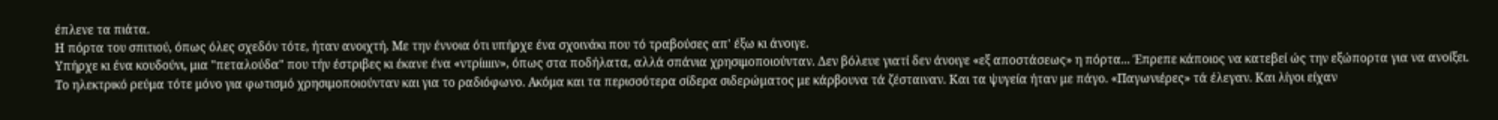έπλενε τα πιάτα.
Η πόρτα του σπιτιού, όπως όλες σχεδόν τότε, ήταν ανοιχτή. Με την έννοια ότι υπήρχε ένα σχοινάκι που τό τραβούσες απ' έξω κι άνοιγε.
Υπήρχε κι ένα κουδούνι, μια "πεταλούδα" που τήν έστριβες κι έκανε ένα «ντρίιιιιν», όπως στα ποδήλατα, αλλά σπάνια χρησιμοποιούνταν. Δεν βόλευε γιατί δεν άνοιγε «εξ αποστάσεως» η πόρτα... Έπρεπε κάποιος να κατεβεί ώς την εξώπορτα για να ανοίξει.
Το ηλεκτρικό ρεύμα τότε μόνο για φωτισμό χρησιμοποιούνταν και για το ραδιόφωνο. Ακόμα και τα περισσότερα σίδερα σιδερώματος με κάρβουνα τά ζέσταιναν. Και τα ψυγεία ήταν με πάγο. «Παγωνιέρες» τά έλεγαν. Και λίγοι είχαν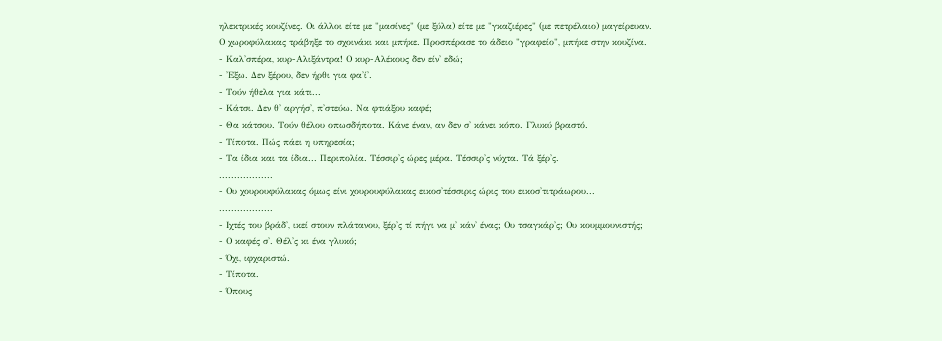ηλεκτρικές κουζίνες. Οι άλλοι είτε με "μασίνες" (με ξύλα) είτε με "γκαζιέρες" (με πετρέλαιο) μαγείρευαν.
Ο χωροφύλακας τράβηξε το σχοινάκι και μπήκε. Προσπέρασε το άδειο "γραφείο", μπήκε στην κουζίνα.
- Καλ'σπέρα, κυρ-Αλιξάντρα! Ο κυρ-Αλέκους δεν είν' εδώ;
- 'Εξω. Δεν ξέρου, δεν ήρθι για φα'ί'.
- Τούν ήθελα για κάτι...
- Κάτσι. Δεν θ' αργήσ', π'στεύω. Να φτιάξου καφέ;
- Θα κάτσου. Τούν θέλου οπωσδήποτα. Κάνε έναν, αν δεν σ' κάνει κόπο. Γλυκύ βραστό.
- Τίποτα. Πώς πάει η υπηρεσία;
- Τα ίδια και τα ίδια... Περιπολία. Τέσσιρ'ς ώρες μέρα. Τέσσιρ'ς νύχτα. Τά ξέρ'ς.
..................
- Ου χουρουφύλακας όμως είνι χουρουφύλακας εικοσ'τέσσιρις ώρις του εικοσ'τιτράωρου...
..................
- Ιχτές του βράδ', ικεί στουν πλάτανου, ξέρ'ς τί πήγι να μ' κάν' ένας; Ου τσαγκάρ'ς; Ου κουμμουνιστής;
- Ο καφές σ'. Θέλ'ς κι ένα γλυκό;
- Όχι, ιφχαριστώ.
- Τίποτα.
- Όπους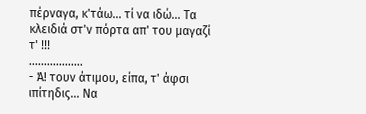πέρναγα, κ'τάω... τί να ιδώ... Τα κλειδιά στ'ν πόρτα απ' του μαγαζί τ' !!!
..................
- Ά! τουν άτιμου, είπα, τ' άφσι ιπίτηδις... Να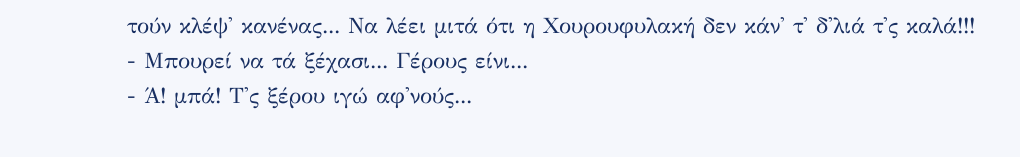τούν κλέψ' κανένας... Να λέει μιτά ότι η Χουρουφυλακή δεν κάν' τ' δ'λιά τ'ς καλά!!!
- Μπουρεί να τά ξέχασι... Γέρους είνι...
- Ά! μπά! Τ'ς ξέρου ιγώ αφ'νούς...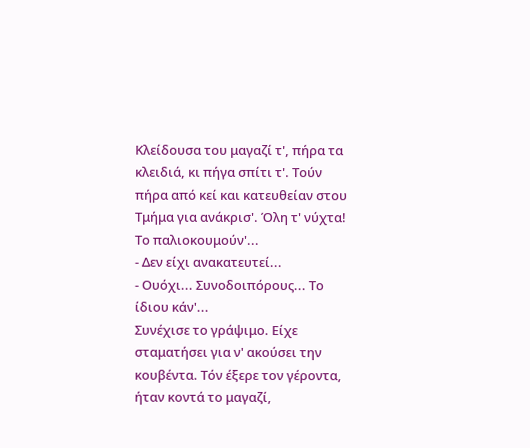Κλείδουσα του μαγαζί τ', πήρα τα κλειδιά, κι πήγα σπίτι τ'. Τούν πήρα από κεί και κατευθείαν στου Τμήμα για ανάκρισ'. Όλη τ' νύχτα! Το παλιοκουμούν'...
- Δεν είχι ανακατευτεί...
- Ουόχι... Συνοδοιπόρους... Το ίδιου κάν'...
Συνέχισε το γράψιμο. Είχε σταματήσει για ν' ακούσει την κουβέντα. Τόν έξερε τον γέροντα, ήταν κοντά το μαγαζί,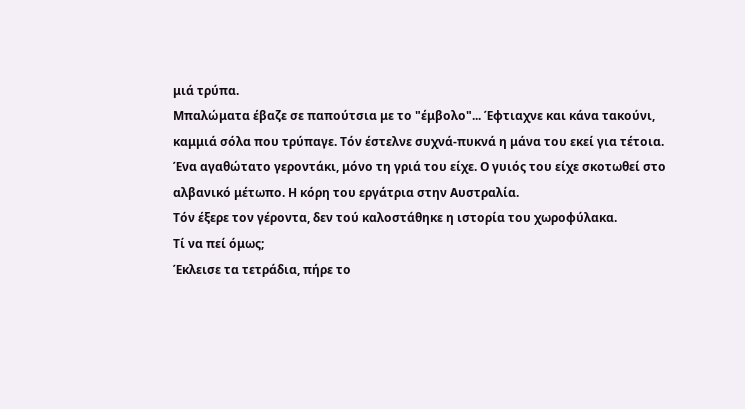μιά τρύπα.
Μπαλώματα έβαζε σε παπούτσια με το "έμβολο"... Έφτιαχνε και κάνα τακούνι, καμμιά σόλα που τρύπαγε. Τόν έστελνε συχνά-πυκνά η μάνα του εκεί για τέτοια.
Ένα αγαθώτατο γεροντάκι, μόνο τη γριά του είχε. Ο γυιός του είχε σκοτωθεί στο αλβανικό μέτωπο. Η κόρη του εργάτρια στην Αυστραλία.
Τόν έξερε τον γέροντα, δεν τού καλοστάθηκε η ιστορία του χωροφύλακα.
Τί να πεί όμως;
Έκλεισε τα τετράδια, πήρε το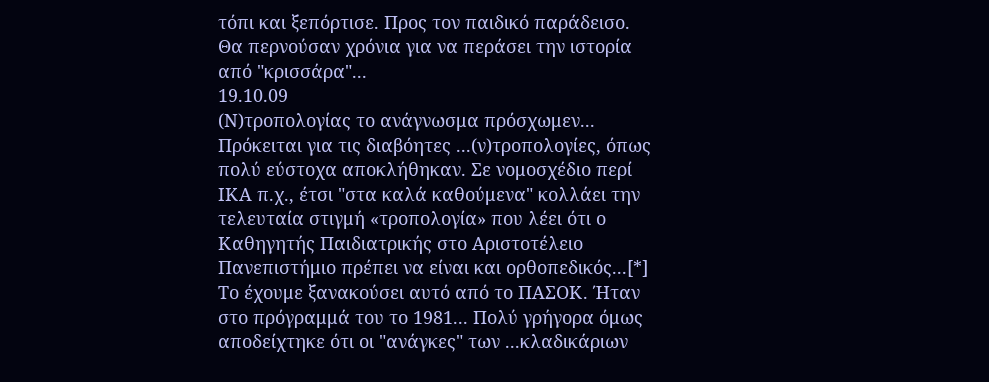τόπι και ξεπόρτισε. Προς τον παιδικό παράδεισο.
Θα περνούσαν χρόνια για να περάσει την ιστορία από "κρισσάρα"...
19.10.09
(Ν)τροπολογίας το ανάγνωσμα πρόσχωμεν...
Πρόκειται για τις διαβόητες ...(ν)τροπολογίες, όπως πολύ εύστοχα αποκλήθηκαν. Σε νομοσχέδιο περί ΙΚΑ π.χ., έτσι "στα καλά καθούμενα" κολλάει την τελευταία στιγμή «τροπολογία» που λέει ότι ο Καθηγητής Παιδιατρικής στο Αριστοτέλειο Πανεπιστήμιο πρέπει να είναι και ορθοπεδικός...[*]
Το έχουμε ξανακούσει αυτό από το ΠΑΣΟΚ. Ήταν στο πρόγραμμά του το 1981... Πολύ γρήγορα όμως αποδείχτηκε ότι οι "ανάγκες" των ...κλαδικάριων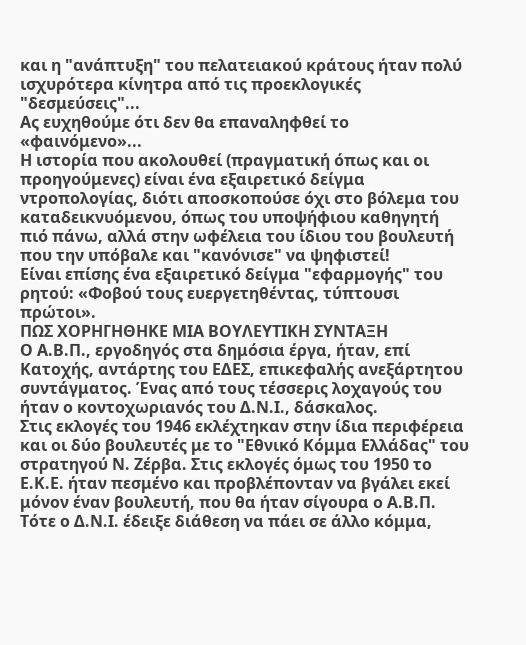και η "ανάπτυξη" του πελατειακού κράτους ήταν πολύ ισχυρότερα κίνητρα από τις προεκλογικές "δεσμεύσεις"...
Ας ευχηθούμε ότι δεν θα επαναληφθεί το «φαινόμενο»...
Η ιστορία που ακολουθεί (πραγματική όπως και οι προηγούμενες) είναι ένα εξαιρετικό δείγμα ντροπολογίας, διότι αποσκοπούσε όχι στο βόλεμα του καταδεικνυόμενου, όπως του υποψήφιου καθηγητή πιό πάνω, αλλά στην ωφέλεια του ίδιου του βουλευτή που την υπόβαλε και "κανόνισε" να ψηφιστεί!
Είναι επίσης ένα εξαιρετικό δείγμα "εφαρμογής" του ρητού: «Φοβού τους ευεργετηθέντας, τύπτουσι πρώτοι».
ΠΩΣ ΧΟΡΗΓΗΘΗΚΕ ΜΙΑ ΒΟΥΛΕΥΤΙΚΗ ΣΥΝΤΑΞΗ
Ο Α.Β.Π., εργοδηγός στα δημόσια έργα, ήταν, επί Κατοχής, αντάρτης του ΕΔΕΣ, επικεφαλής ανεξάρτητου συντάγματος. Ένας από τους τέσσερις λοχαγούς του ήταν ο κοντοχωριανός του Δ.Ν.Ι., δάσκαλος.
Στις εκλογές του 1946 εκλέχτηκαν στην ίδια περιφέρεια και οι δύο βουλευτές με το "Εθνικό Κόμμα Ελλάδας" του στρατηγού Ν. Ζέρβα. Στις εκλογές όμως του 1950 το Ε.Κ.Ε. ήταν πεσμένο και προβλέπονταν να βγάλει εκεί μόνον έναν βουλευτή, που θα ήταν σίγουρα ο Α.Β.Π. Τότε ο Δ.Ν.Ι. έδειξε διάθεση να πάει σε άλλο κόμμα,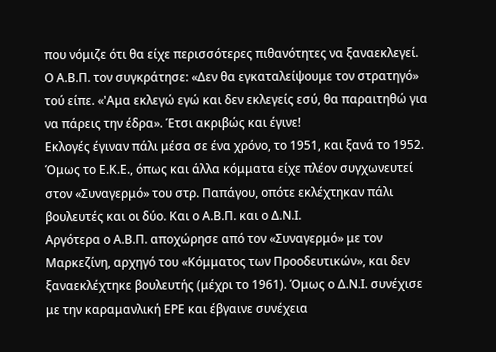που νόμιζε ότι θα είχε περισσότερες πιθανότητες να ξαναεκλεγεί.
Ο Α.Β.Π. τον συγκράτησε: «Δεν θα εγκαταλείψουμε τον στρατηγό» τού είπε. «'Αμα εκλεγώ εγώ και δεν εκλεγείς εσύ, θα παραιτηθώ για να πάρεις την έδρα». Έτσι ακριβώς και έγινε!
Εκλογές έγιναν πάλι μέσα σε ένα χρόνο, το 1951, και ξανά το 1952. Όμως το Ε.Κ.Ε., όπως και άλλα κόμματα είχε πλέον συγχωνευτεί στον «Συναγερμό» του στρ. Παπάγου, οπότε εκλέχτηκαν πάλι βουλευτές και οι δύο. Και ο Α.Β.Π. και ο Δ.Ν.Ι.
Αργότερα ο Α.Β.Π. αποχώρησε από τον «Συναγερμό» με τον Μαρκεζίνη, αρχηγό του «Κόμματος των Προοδευτικών», και δεν ξαναεκλέχτηκε βουλευτής (μέχρι το 1961). Όμως ο Δ.Ν.Ι. συνέχισε με την καραμανλική ΕΡΕ και έβγαινε συνέχεια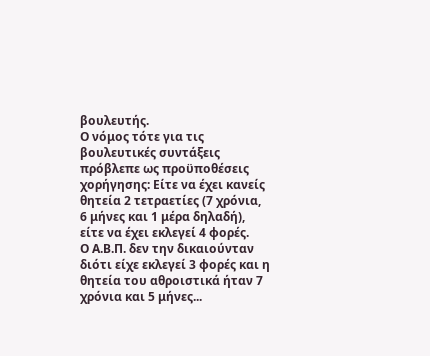βουλευτής.
Ο νόμος τότε για τις βουλευτικές συντάξεις πρόβλεπε ως προϋποθέσεις χορήγησης: Είτε να έχει κανείς θητεία 2 τετραετίες (7 χρόνια, 6 μήνες και 1 μέρα δηλαδή), είτε να έχει εκλεγεί 4 φορές.
Ο Α.Β.Π. δεν την δικαιούνταν διότι είχε εκλεγεί 3 φορές και η θητεία του αθροιστικά ήταν 7 χρόνια και 5 μήνες...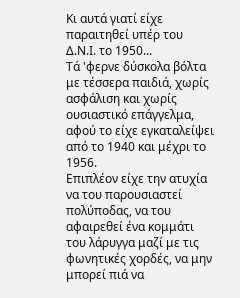Κι αυτά γιατί είχε παραιτηθεί υπέρ του Δ.Ν.Ι. το 1950...
Τά 'φερνε δύσκολα βόλτα με τέσσερα παιδιά, χωρίς ασφάλιση και χωρίς ουσιαστικό επάγγελμα, αφού το είχε εγκαταλείψει από το 1940 και μέχρι το 1956.
Επιπλέον είχε την ατυχία να του παρουσιαστεί πολύποδας, να του αφαιρεθεί ένα κομμάτι του λάρυγγα μαζί με τις φωνητικές χορδές, να μην μπορεί πιά να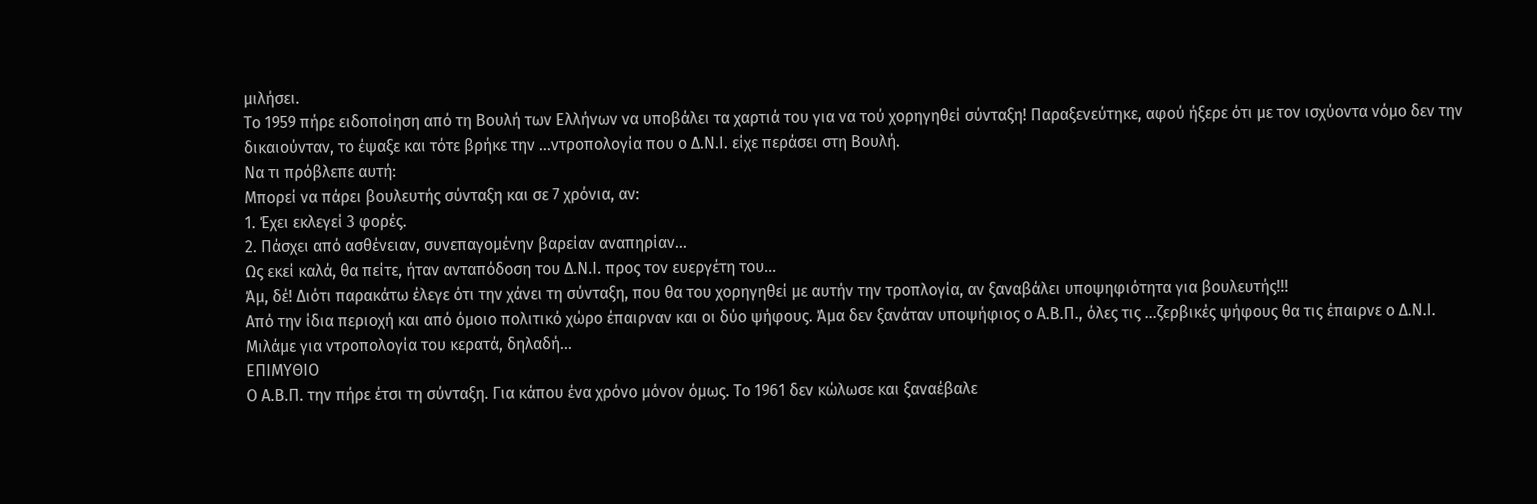μιλήσει.
Το 1959 πήρε ειδοποίηση από τη Βουλή των Ελλήνων να υποβάλει τα χαρτιά του για να τού χορηγηθεί σύνταξη! Παραξενεύτηκε, αφού ήξερε ότι με τον ισχύοντα νόμο δεν την δικαιούνταν, το έψαξε και τότε βρήκε την ...ντροπολογία που ο Δ.Ν.Ι. είχε περάσει στη Βουλή.
Να τι πρόβλεπε αυτή:
Μπορεί να πάρει βουλευτής σύνταξη και σε 7 χρόνια, αν:
1. Έχει εκλεγεί 3 φορές.
2. Πάσχει από ασθένειαν, συνεπαγομένην βαρείαν αναπηρίαν...
Ως εκεί καλά, θα πείτε, ήταν ανταπόδοση του Δ.Ν.Ι. προς τον ευεργέτη του...
Άμ, δέ! Διότι παρακάτω έλεγε ότι την χάνει τη σύνταξη, που θα του χορηγηθεί με αυτήν την τροπλογία, αν ξαναβάλει υποψηφιότητα για βουλευτής!!!
Από την ίδια περιοχή και από όμοιο πολιτικό χώρο έπαιρναν και οι δύο ψήφους. Άμα δεν ξανάταν υποψήφιος ο Α.Β.Π., όλες τις ...ζερβικές ψήφους θα τις έπαιρνε ο Δ.Ν.Ι.
Μιλάμε για ντροπολογία του κερατά, δηλαδή...
ΕΠΙΜΥΘΙΟ
Ο Α.Β.Π. την πήρε έτσι τη σύνταξη. Για κάπου ένα χρόνο μόνον όμως. Το 1961 δεν κώλωσε και ξαναέβαλε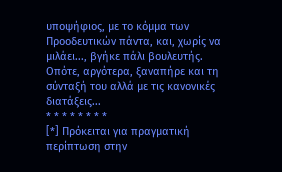υποψήφιος, με το κόμμα των Προοδευτικών πάντα, και, χωρίς να μιλάει..., βγήκε πάλι βουλευτής. Οπότε, αργότερα, ξαναπήρε και τη σύνταξή του αλλά με τις κανονικές διατάξεις...
* * * * * * * *
[*] Πρόκειται για πραγματική περίπτωση στην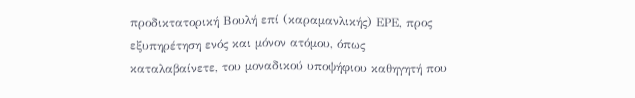προδικτατορική Βουλή επί (καραμανλικής) ΕΡΕ, προς εξυπηρέτηση ενός και μόνον ατόμου, όπως καταλαβαίνετε, του μοναδικού υποψήφιου καθηγητή που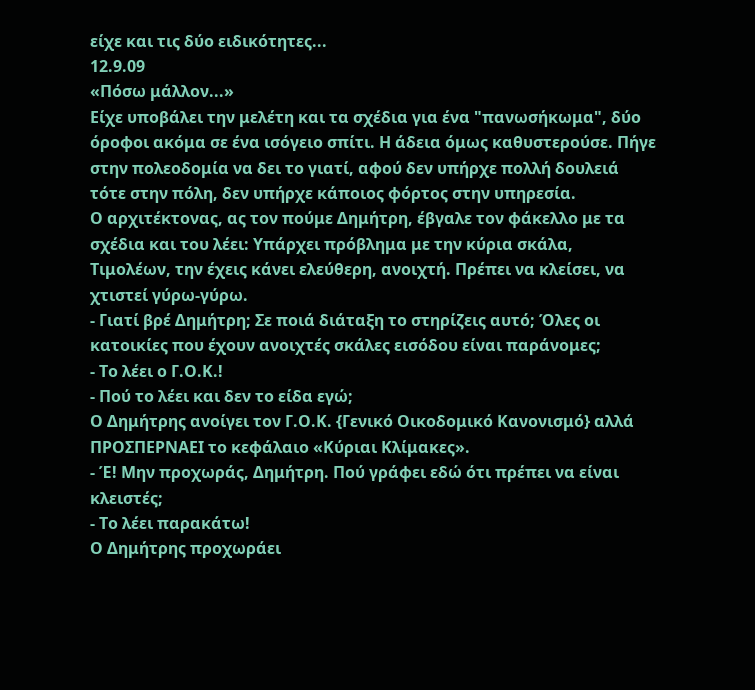είχε και τις δύο ειδικότητες...
12.9.09
«Πόσω μάλλον...»
Είχε υποβάλει την μελέτη και τα σχέδια για ένα "πανωσήκωμα", δύο όροφοι ακόμα σε ένα ισόγειο σπίτι. Η άδεια όμως καθυστερούσε. Πήγε στην πολεοδομία να δει το γιατί, αφού δεν υπήρχε πολλή δουλειά τότε στην πόλη, δεν υπήρχε κάποιος φόρτος στην υπηρεσία.
Ο αρχιτέκτονας, ας τον πούμε Δημήτρη, έβγαλε τον φάκελλο με τα σχέδια και του λέει: Υπάρχει πρόβλημα με την κύρια σκάλα, Τιμολέων, την έχεις κάνει ελεύθερη, ανοιχτή. Πρέπει να κλείσει, να χτιστεί γύρω-γύρω.
- Γιατί βρέ Δημήτρη; Σε ποιά διάταξη το στηρίζεις αυτό; Όλες οι κατοικίες που έχουν ανοιχτές σκάλες εισόδου είναι παράνομες;
- Το λέει ο Γ.Ο.Κ.!
- Πού το λέει και δεν το είδα εγώ;
Ο Δημήτρης ανοίγει τον Γ.Ο.Κ. {Γενικό Οικοδομικό Κανονισμό} αλλά ΠΡΟΣΠΕΡΝΑΕΙ το κεφάλαιο «Κύριαι Κλίμακες».
- Έ! Μην προχωράς, Δημήτρη. Πού γράφει εδώ ότι πρέπει να είναι κλειστές;
- Το λέει παρακάτω!
Ο Δημήτρης προχωράει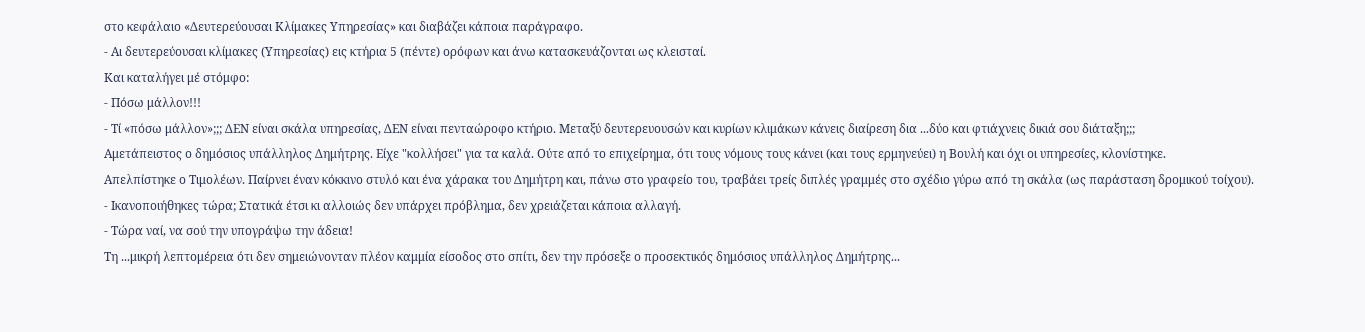στο κεφάλαιο «Δευτερεύουσαι Κλίμακες Υπηρεσίας» και διαβάζει κάποια παράγραφο.
- Αι δευτερεύουσαι κλίμακες (Υπηρεσίας) εις κτήρια 5 (πέντε) ορόφων και άνω κατασκευάζονται ως κλεισταί.
Και καταλήγει μέ στόμφο:
- Πόσω μάλλον!!!
- Τί «πόσω μάλλον»;;; ΔΕΝ είναι σκάλα υπηρεσίας, ΔΕΝ είναι πενταώροφο κτήριο. Μεταξύ δευτερευουσών και κυρίων κλιμάκων κάνεις διαίρεση δια ...δύο και φτιάχνεις δικιά σου διάταξη;;;
Αμετάπειστος ο δημόσιος υπάλληλος Δημήτρης. Είχε "κολλήσει" για τα καλά. Ούτε από το επιχείρημα, ότι τους νόμους τους κάνει (και τους ερμηνεύει) η Βουλή και όχι οι υπηρεσίες, κλονίστηκε.
Απελπίστηκε ο Τιμολέων. Παίρνει έναν κόκκινο στυλό και ένα χάρακα του Δημήτρη και, πάνω στο γραφείο του, τραβάει τρείς διπλές γραμμές στο σχέδιο γύρω από τη σκάλα (ως παράσταση δρομικού τοίχου).
- Ικανοποιήθηκες τώρα; Στατικά έτσι κι αλλοιώς δεν υπάρχει πρόβλημα, δεν χρειάζεται κάποια αλλαγή.
- Τώρα ναί, να σού την υπογράψω την άδεια!
Τη ...μικρή λεπτομέρεια ότι δεν σημειώνονταν πλέον καμμία είσοδος στο σπίτι, δεν την πρόσεξε ο προσεκτικός δημόσιος υπάλληλος Δημήτρης...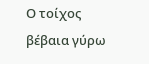Ο τοίχος βέβαια γύρω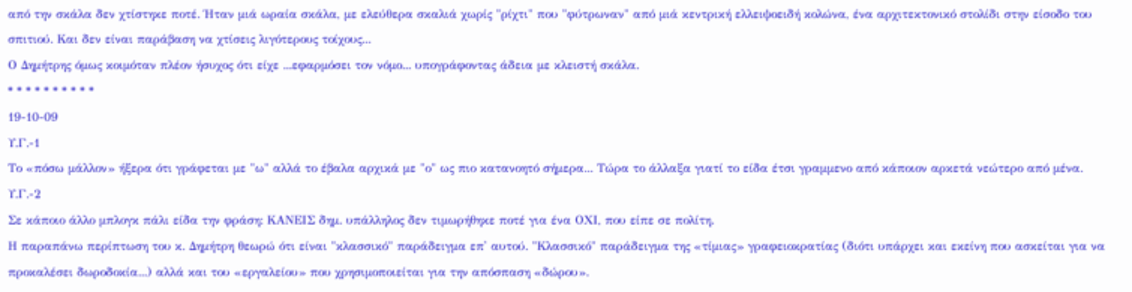από την σκάλα δεν χτίστηκε ποτέ. Ήταν μιά ωραία σκάλα, με ελεύθερα σκαλιά χωρίς "ρίχτι" που "φύτρωναν" από μιά κεντρική ελλειψοειδή κολώνα, ένα αρχιτεκτονικό στολίδι στην είσοδο του σπιτιού. Και δεν είναι παράβαση να χτίσεις λιγότερους τοίχους...
Ο Δημήτρης όμως κοιμόταν πλέον ήσυχος ότι είχε ...εφαρμόσει τον νόμο... υπογράφοντας άδεια με κλειστή σκάλα.
* * * * * * * * * *
19-10-09
Υ.Γ.-1
Το «πόσω μάλλον» ήξερα ότι γράφεται με "ω" αλλά το έβαλα αρχικά με "ο" ως πιο κατανοητό σήμερα... Τώρα το άλλαξα γιατί το είδα έτσι γραμμενο από κάποιον αρκετά νεώτερο από μένα.
Υ.Γ.-2
Σε κάποιο άλλο μπλογκ πάλι είδα την φράση: ΚΑΝΕΙΣ δημ. υπάλληλος δεν τιμωρήθηκε ποτέ για ένα ΟΧΙ, που είπε σε πολίτη.
Η παραπάνω περίπτωση του κ. Δημήτρη θεωρώ ότι είναι "κλασσικό" παράδειγμα επ' αυτού. "Κλασσικό" παράδειγμα της «τίμιας» γραφειοκρατίας (διότι υπάρχει και εκείνη που ασκείται για να προκαλέσει δωροδοκία...) αλλά και του «εργαλείου» που χρησιμοποιείται για την απόσπαση «δώρου».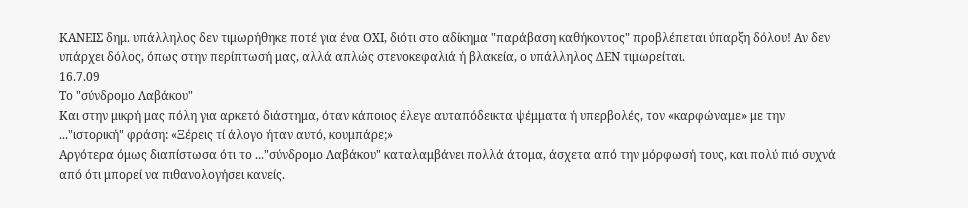ΚΑΝΕΙΣ δημ. υπάλληλος δεν τιμωρήθηκε ποτέ για ένα ΟΧΙ, διότι στο αδίκημα "παράβαση καθήκοντος" προβλέπεται ύπαρξη δόλου! Αν δεν υπάρχει δόλος, όπως στην περίπτωσή μας, αλλά απλώς στενοκεφαλιά ή βλακεία, ο υπάλληλος ΔΕΝ τιμωρείται.
16.7.09
Το "σύνδρομο Λαβάκου"
Και στην μικρή μας πόλη για αρκετό διάστημα, όταν κάποιος έλεγε αυταπόδεικτα ψέμματα ή υπερβολές, τον «καρφώναμε» με την ..."ιστορική" φράση: «Ξέρεις τί άλογο ήταν αυτό, κουμπάρε;»
Αργότερα όμως διαπίστωσα ότι το ..."σύνδρομο Λαβάκου" καταλαμβάνει πολλά άτομα, άσχετα από την μόρφωσή τους, και πολύ πιό συχνά από ότι μπορεί να πιθανολογήσει κανείς.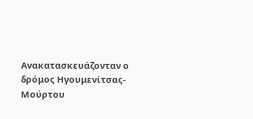Ανακατασκευάζονταν ο δρόμος Ηγουμενίτσας-Μούρτου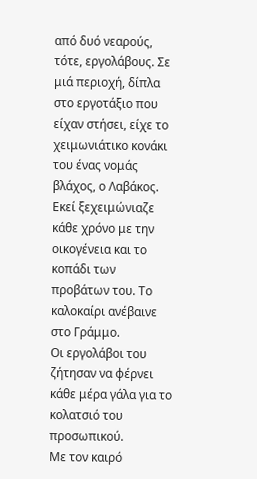από δυό νεαρούς, τότε, εργολάβους. Σε μιά περιοχή, δίπλα στο εργοτάξιο που είχαν στήσει, είχε το χειμωνιάτικο κονάκι του ένας νομάς βλάχος, ο Λαβάκος. Εκεί ξεχειμώνιαζε κάθε χρόνο με την οικογένεια και το κοπάδι των προβάτων του. Το καλοκαίρι ανέβαινε στο Γράμμο.
Οι εργολάβοι του ζήτησαν να φέρνει κάθε μέρα γάλα για το κολατσιό του προσωπικού.
Με τον καιρό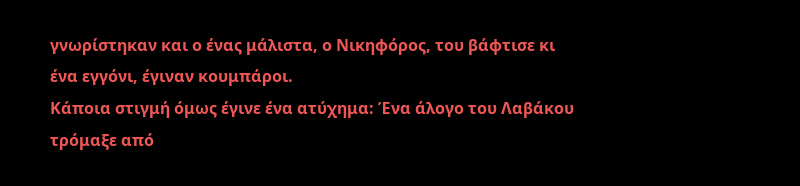γνωρίστηκαν και ο ένας μάλιστα, ο Νικηφόρος, του βάφτισε κι ένα εγγόνι, έγιναν κουμπάροι.
Κάποια στιγμή όμως έγινε ένα ατύχημα: Ένα άλογο του Λαβάκου τρόμαξε από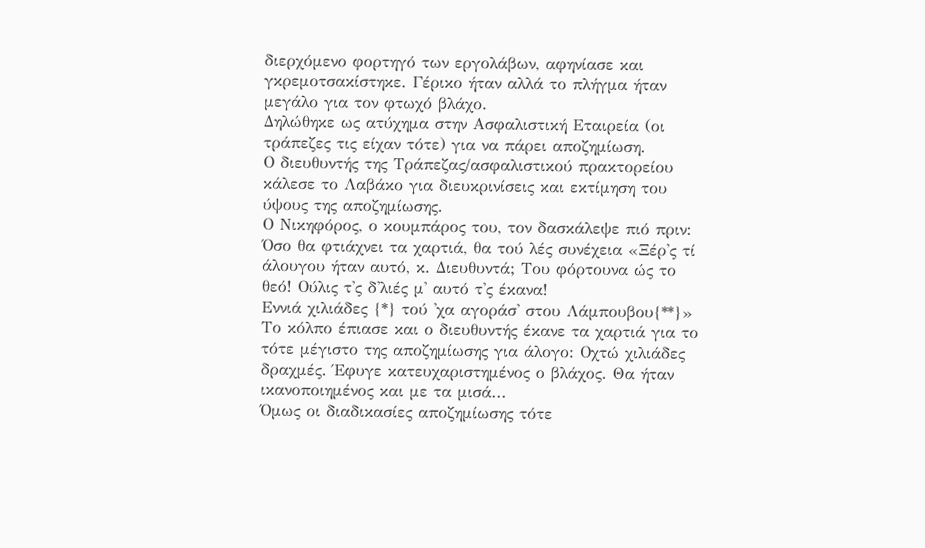διερχόμενο φορτηγό των εργολάβων, αφηνίασε και γκρεμοτσακίστηκε. Γέρικο ήταν αλλά το πλήγμα ήταν μεγάλο για τον φτωχό βλάχο.
Δηλώθηκε ως ατύχημα στην Ασφαλιστική Εταιρεία (οι τράπεζες τις είχαν τότε) για να πάρει αποζημίωση.
Ο διευθυντής της Τράπεζας/ασφαλιστικού πρακτορείου κάλεσε το Λαβάκο για διευκρινίσεις και εκτίμηση του ύψους της αποζημίωσης.
Ο Νικηφόρος, ο κουμπάρος του, τον δασκάλεψε πιό πριν: Όσο θα φτιάχνει τα χαρτιά, θα τού λές συνέχεια «Ξέρ'ς τί άλουγου ήταν αυτό, κ. Διευθυντά; Του φόρτουνα ώς το θεό! Ούλις τ'ς δ'λιές μ' αυτό τ'ς έκανα!
Εννιά χιλιάδες {*} τού 'χα αγοράσ' στου Λάμπουβου{**}»
Το κόλπο έπιασε και ο διευθυντής έκανε τα χαρτιά για το τότε μέγιστο της αποζημίωσης για άλογο: Οχτώ χιλιάδες δραχμές. Έφυγε κατευχαριστημένος ο βλάχος. Θα ήταν ικανοποιημένος και με τα μισά...
Όμως οι διαδικασίες αποζημίωσης τότε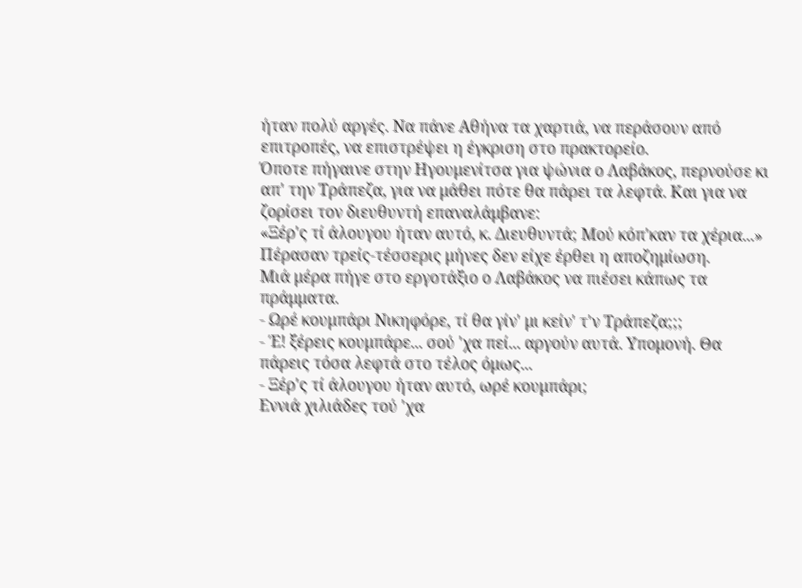ήταν πολύ αργές. Να πάνε Αθήνα τα χαρτιά, να περάσουν από επιτροπές, να επιστρέψει η έγκριση στο πρακτορείο.
Όποτε πήγαινε στην Ηγουμενίτσα για ψώνια ο Λαβάκος, περνούσε κι απ' την Τράπεζα, για να μάθει πότε θα πάρει τα λεφτά. Και για να ζορίσει τον διευθυντή επαναλάμβανε:
«Ξέρ'ς τί άλουγου ήταν αυτό, κ. Διευθυντά; Μού κόπ'καν τα χέρια...»
Πέρασαν τρείς-τέσσερις μήνες δεν είχε έρθει η αποζημίωση.
Μιά μέρα πήγε στο εργοτάξιο ο Λαβάκος να πιέσει κάπως τα πράμματα.
- Ωρέ κουμπάρι Νικηφόρε, τί θα γίν' μι κείν' τ'ν Τράπεζα;;;
- Έ! ξέρεις κουμπάρε... σού 'χα πεί... αργούν αυτά. Υπομονή. Θα πάρεις τόσα λεφτά στο τέλος όμως...
- Ξέρ'ς τί άλουγου ήταν αυτό, ωρέ κουμπάρι;
Εννιά χιλιάδες τού 'χα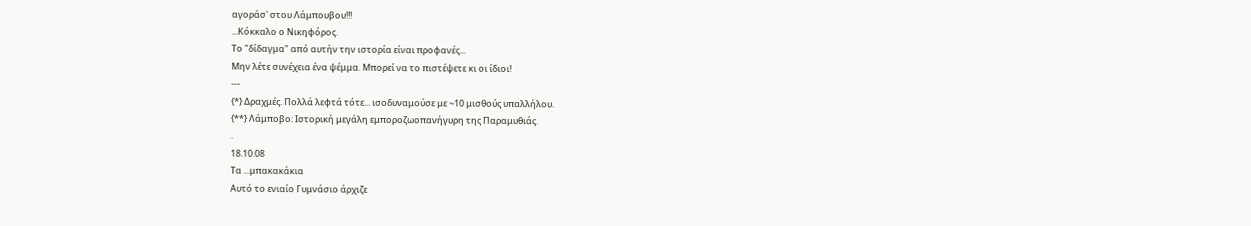αγοράσ' στου Λάμπουβου!!!
...Κόκκαλο ο Νικηφόρος.
Tο "δίδαγμα" από αυτήν την ιστορία είναι προφανές...
Μην λέτε συνέχεια ένα ψέμμα. Μπορεί να το πιστέψετε κι οι ίδιοι!
---
{*} Δραχμές. Πολλά λεφτά τότε... ισοδυναμούσε με ~10 μισθούς υπαλλήλου.
{**} Λάμποβο: Ιστορική μεγάλη εμποροζωοπανήγυρη της Παραμυθιάς.
.
18.10.08
Τα ...μπακακάκια
Αυτό το ενιαίο Γυμνάσιο άρχιζε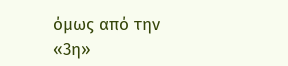όμως από την «3η»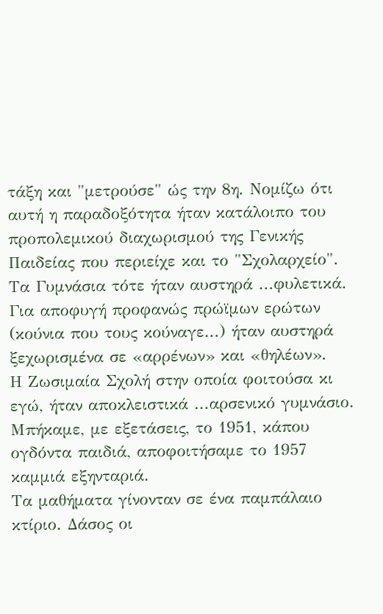τάξη και "μετρούσε" ώς την 8η. Νομίζω ότι αυτή η παραδοξότητα ήταν κατάλοιπο του προπολεμικού διαχωρισμού της Γενικής Παιδείας που περιείχε και το "Σχολαρχείο".
Τα Γυμνάσια τότε ήταν αυστηρά ...φυλετικά. Για αποφυγή προφανώς πρώϊμων ερώτων (κούνια που τους κούναγε...) ήταν αυστηρά ξεχωρισμένα σε «αρρένων» και «θηλέων».
Η Ζωσιμαία Σχολή στην οποία φοιτούσα κι εγώ, ήταν αποκλειστικά ...αρσενικό γυμνάσιο. Μπήκαμε, με εξετάσεις, το 1951, κάπου ογδόντα παιδιά, αποφοιτήσαμε το 1957 καμμιά εξηνταριά.
Τα μαθήματα γίνονταν σε ένα παμπάλαιο κτίριο. Δάσος οι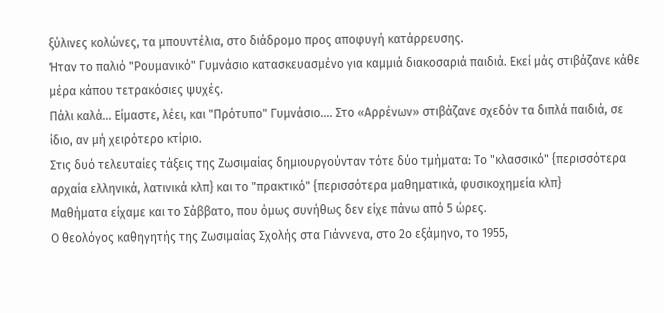ξύλινες κολώνες, τα μπουντέλια, στο διάδρομο προς αποφυγή κατάρρευσης.
Ήταν το παλιό "Ρουμανικό" Γυμνάσιο κατασκευασμένο για καμμιά διακοσαριά παιδιά. Εκεί μάς στιβάζανε κάθε μέρα κάπου τετρακόσιες ψυχές.
Πάλι καλά... Είμαστε, λέει, και "Πρότυπο" Γυμνάσιο.... Στο «Αρρένων» στιβάζανε σχεδόν τα διπλά παιδιά, σε ίδιο, αν μή χειρότερο κτίριο.
Στις δυό τελευταίες τάξεις της Ζωσιμαίας δημιουργούνταν τότε δύο τμήματα: Το "κλασσικό" {περισσότερα αρχαία ελληνικά, λατινικά κλπ} και το "πρακτικό" {περισσότερα μαθηματικά, φυσικοχημεία κλπ}
Μαθήματα είχαμε και το Σάββατο, που όμως συνήθως δεν είχε πάνω από 5 ώρες.
Ο θεολόγος καθηγητής της Ζωσιμαίας Σχολής στα Γιάννενα, στο 2ο εξάμηνο, το 1955,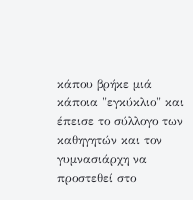κάπου βρήκε μιά κάποια "εγκύκλιο" και έπεισε το σύλλογο των καθηγητών και τον γυμνασιάρχη να προστεθεί στο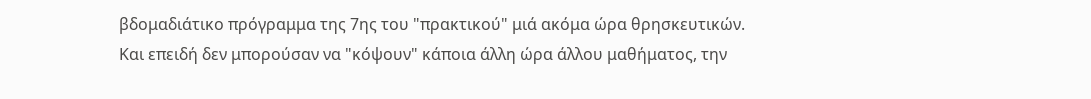βδομαδιάτικο πρόγραμμα της 7ης του "πρακτικού" μιά ακόμα ώρα θρησκευτικών.
Και επειδή δεν μπορούσαν να "κόψουν" κάποια άλλη ώρα άλλου μαθήματος, την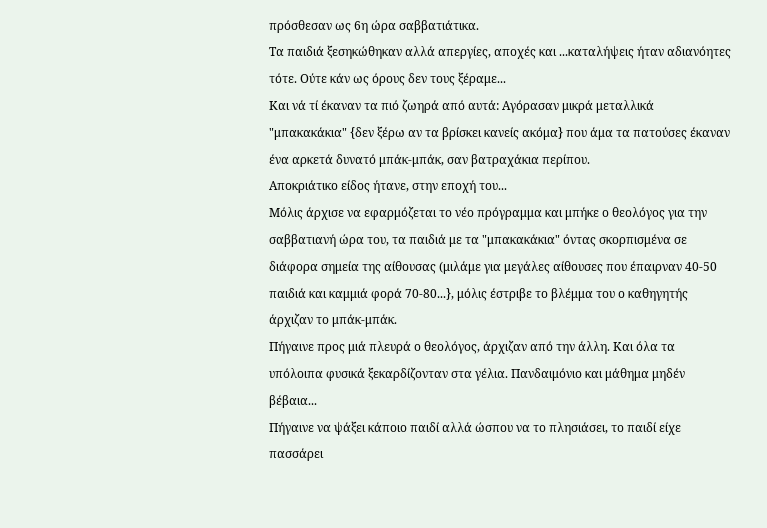πρόσθεσαν ως 6η ώρα σαββατιάτικα.
Τα παιδιά ξεσηκώθηκαν αλλά απεργίες, αποχές και ...καταλήψεις ήταν αδιανόητες τότε. Ούτε κάν ως όρους δεν τους ξέραμε...
Και νά τί έκαναν τα πιό ζωηρά από αυτά: Αγόρασαν μικρά μεταλλικά "μπακακάκια" {δεν ξέρω αν τα βρίσκει κανείς ακόμα} που άμα τα πατούσες έκαναν ένα αρκετά δυνατό μπάκ-μπάκ, σαν βατραχάκια περίπου.
Αποκριάτικο είδος ήτανε, στην εποχή του...
Μόλις άρχισε να εφαρμόζεται το νέο πρόγραμμα και μπήκε ο θεολόγος για την σαββατιανή ώρα του, τα παιδιά με τα "μπακακάκια" όντας σκορπισμένα σε διάφορα σημεία της αίθουσας (μιλάμε για μεγάλες αίθουσες που έπαιρναν 40-50 παιδιά και καμμιά φορά 70-80...}, μόλις έστριβε το βλέμμα του ο καθηγητής άρχιζαν το μπάκ-μπάκ.
Πήγαινε προς μιά πλευρά ο θεολόγος, άρχιζαν από την άλλη. Και όλα τα υπόλοιπα φυσικά ξεκαρδίζονταν στα γέλια. Πανδαιμόνιο και μάθημα μηδέν βέβαια...
Πήγαινε να ψάξει κάποιο παιδί αλλά ώσπου να το πλησιάσει, το παιδί είχε πασσάρει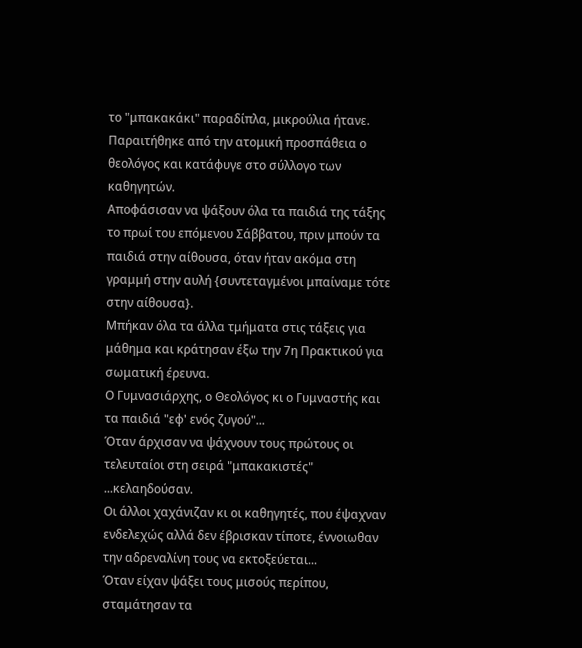το "μπακακάκι" παραδίπλα, μικρούλια ήτανε.
Παραιτήθηκε από την ατομική προσπάθεια ο θεολόγος και κατάφυγε στο σύλλογο των καθηγητών.
Αποφάσισαν να ψάξουν όλα τα παιδιά της τάξης το πρωί του επόμενου Σάββατου, πριν μπούν τα παιδιά στην αίθουσα, όταν ήταν ακόμα στη γραμμή στην αυλή {συντεταγμένοι μπαίναμε τότε στην αίθουσα}.
Μπήκαν όλα τα άλλα τμήματα στις τάξεις για μάθημα και κράτησαν έξω την 7η Πρακτικού για σωματική έρευνα.
Ο Γυμνασιάρχης, ο Θεολόγος κι ο Γυμναστής και τα παιδιά "εφ' ενός ζυγού"...
Όταν άρχισαν να ψάχνουν τους πρώτους οι τελευταίοι στη σειρά "μπακακιστές" ...κελαηδούσαν.
Οι άλλοι χαχάνιζαν κι οι καθηγητές, που έψαχναν ενδελεχώς αλλά δεν έβρισκαν τίποτε, έννοιωθαν την αδρεναλίνη τους να εκτοξεύεται...
Όταν είχαν ψάξει τους μισούς περίπου, σταμάτησαν τα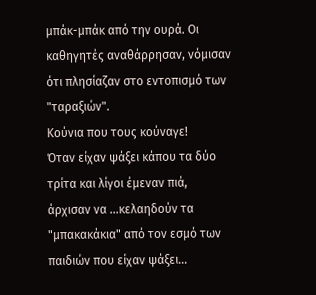μπάκ-μπάκ από την ουρά. Οι καθηγητές αναθάρρησαν, νόμισαν ότι πλησίαζαν στο εντοπισμό των "ταραξιών".
Κούνια που τους κούναγε!
Όταν είχαν ψάξει κάπου τα δύο τρίτα και λίγοι έμεναν πιά, άρχισαν να ...κελαηδούν τα "μπακακάκια" από τον εσμό των παιδιών που είχαν ψάξει...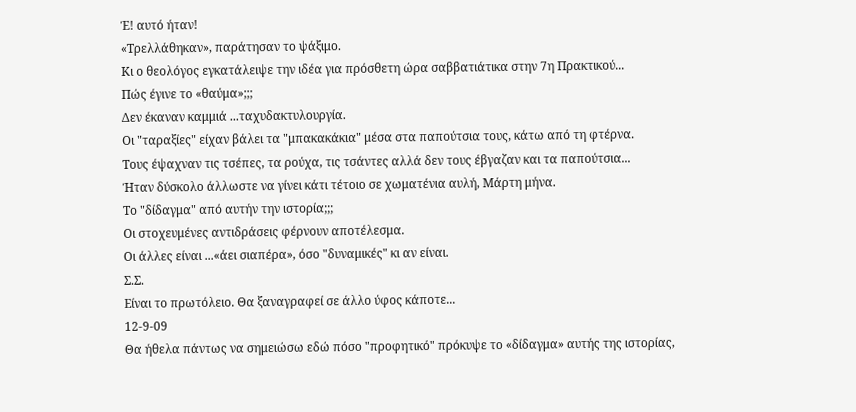Έ! αυτό ήταν!
«Τρελλάθηκαν», παράτησαν το ψάξιμο.
Κι ο θεολόγος εγκατάλειψε την ιδέα για πρόσθετη ώρα σαββατιάτικα στην 7η Πρακτικού...
Πώς έγινε το «θαύμα»;;;
Δεν έκαναν καμμιά ...ταχυδακτυλουργία.
Οι "ταραξίες" είχαν βάλει τα "μπακακάκια" μέσα στα παπούτσια τους, κάτω από τη φτέρνα.
Τους έψαχναν τις τσέπες, τα ρούχα, τις τσάντες αλλά δεν τους έβγαζαν και τα παπούτσια...
Ήταν δύσκολο άλλωστε να γίνει κάτι τέτοιο σε χωματένια αυλή, Μάρτη μήνα.
Tο "δίδαγμα" από αυτήν την ιστορία;;;
Οι στοχευμένες αντιδράσεις φέρνουν αποτέλεσμα.
Οι άλλες είναι ...«άει σιαπέρα», όσο "δυναμικές" κι αν είναι.
Σ.Σ.
Είναι το πρωτόλειο. Θα ξαναγραφεί σε άλλο ύφος κάποτε...
12-9-09
Θα ήθελα πάντως να σημειώσω εδώ πόσο "προφητικό" πρόκυψε το «δίδαγμα» αυτής της ιστορίας,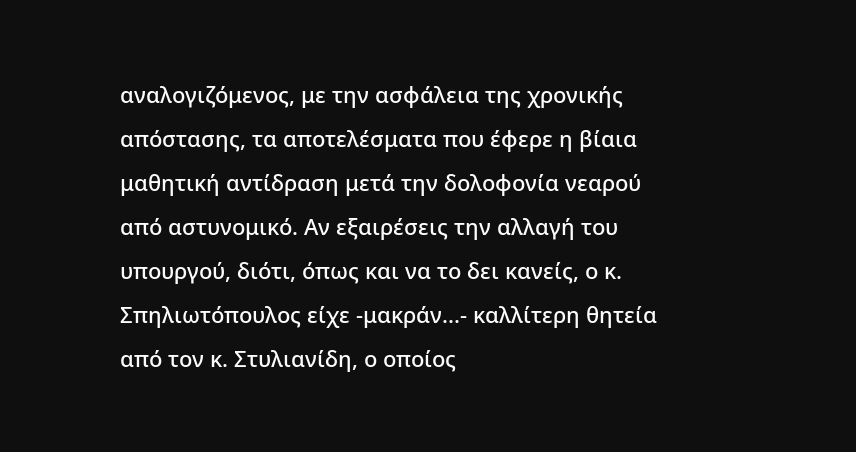αναλογιζόμενος, με την ασφάλεια της χρονικής απόστασης, τα αποτελέσματα που έφερε η βίαια μαθητική αντίδραση μετά την δολοφονία νεαρού από αστυνομικό. Αν εξαιρέσεις την αλλαγή του υπουργού, διότι, όπως και να το δει κανείς, ο κ. Σπηλιωτόπουλος είχε -μακράν...- καλλίτερη θητεία από τον κ. Στυλιανίδη, ο οποίος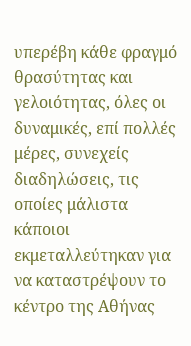υπερέβη κάθε φραγμό θρασύτητας και γελοιότητας, όλες οι δυναμικές, επί πολλές μέρες, συνεχείς διαδηλώσεις, τις οποίες μάλιστα κάποιοι εκμεταλλεύτηκαν για να καταστρέψουν το κέντρο της Αθήνας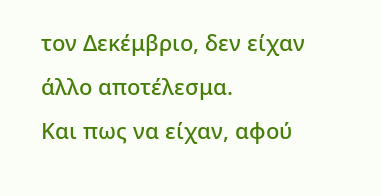τον Δεκέμβριο, δεν είχαν άλλο αποτέλεσμα.
Και πως να είχαν, αφού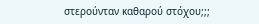στερούνταν καθαρού στόχου;;;